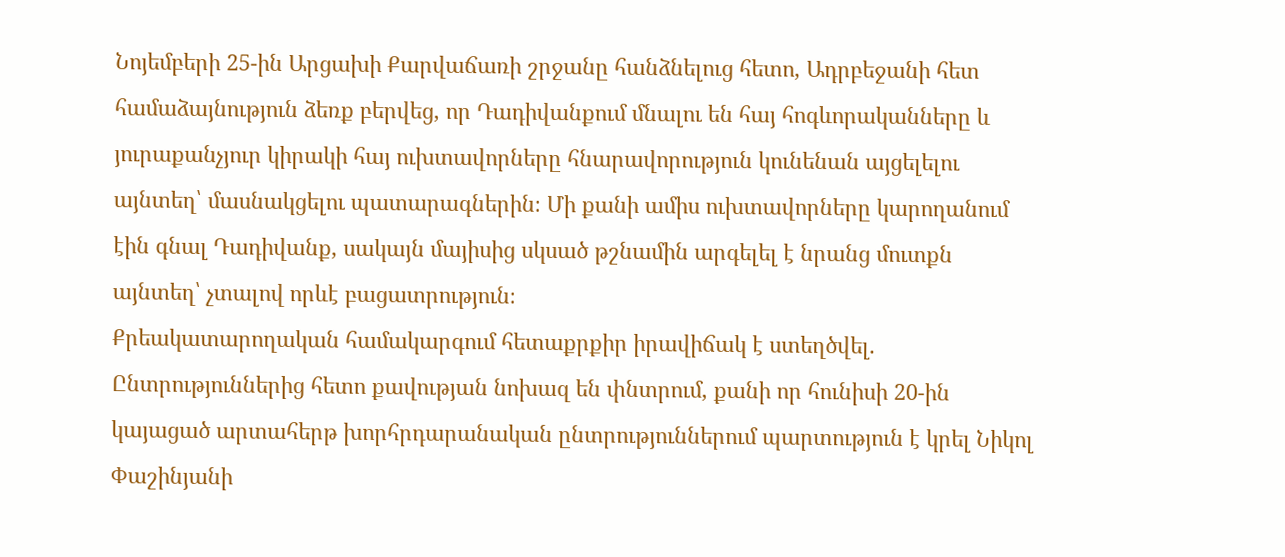Նոյեմբերի 25-ին Արցախի Քարվաճառի շրջանը հանձնելուց հետո, Ադրբեջանի հետ համաձայնություն ձեռք բերվեց, որ Դադիվանքում մնալու են հայ հոգևորականները և յուրաքանչյուր կիրակի հայ ուխտավորները հնարավորություն կունենան այցելելու այնտեղ՝ մասնակցելու պատարագներին։ Մի քանի ամիս ուխտավորները կարողանում էին գնալ Դադիվանք, սակայն մայիսից սկսած թշնամին արգելել է նրանց մուտքն այնտեղ՝ չտալով որևէ բացատրություն։
Քրեակատարողական համակարգում հետաքրքիր իրավիճակ է ստեղծվել. Ընտրություններից հետո քավության նոխազ են փնտրում, քանի որ հունիսի 20-ին կայացած արտահերթ խորհրդարանական ընտրություններում պարտություն է կրել Նիկոլ Փաշինյանի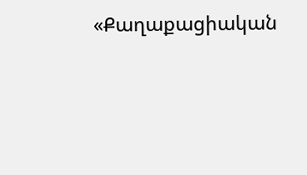«Քաղաքացիական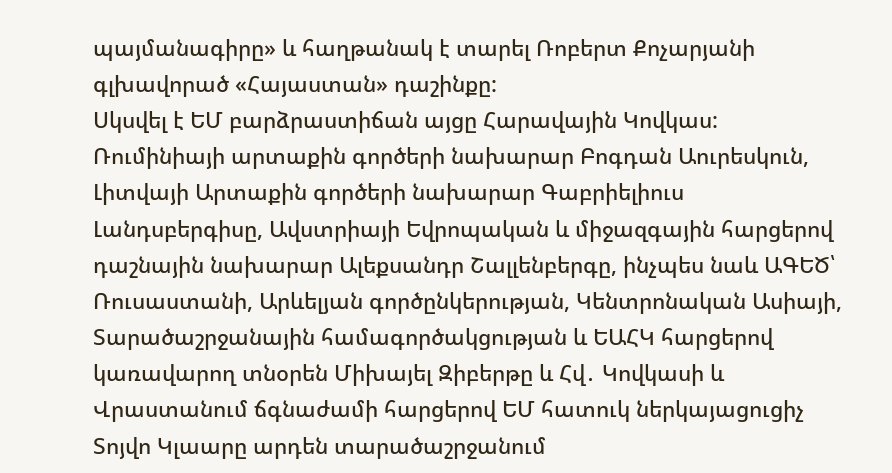պայմանագիրը» և հաղթանակ է տարել Ռոբերտ Քոչարյանի գլխավորած «Հայաստան» դաշինքը:
Սկսվել է ԵՄ բարձրաստիճան այցը Հարավային Կովկաս: Ռումինիայի արտաքին գործերի նախարար Բոգդան Աուրեսկուն, Լիտվայի Արտաքին գործերի նախարար Գաբրիելիուս Լանդսբերգիսը, Ավստրիայի Եվրոպական և միջազգային հարցերով դաշնային նախարար Ալեքսանդր Շալլենբերգը, ինչպես նաև ԱԳԵԾ՝ Ռուսաստանի, Արևելյան գործընկերության, Կենտրոնական Ասիայի, Տարածաշրջանային համագործակցության և ԵԱՀԿ հարցերով կառավարող տնօրեն Միխայել Զիբերթը և Հվ․ Կովկասի և Վրաստանում ճգնաժամի հարցերով ԵՄ հատուկ ներկայացուցիչ Տոյվո Կլաարը արդեն տարածաշրջանում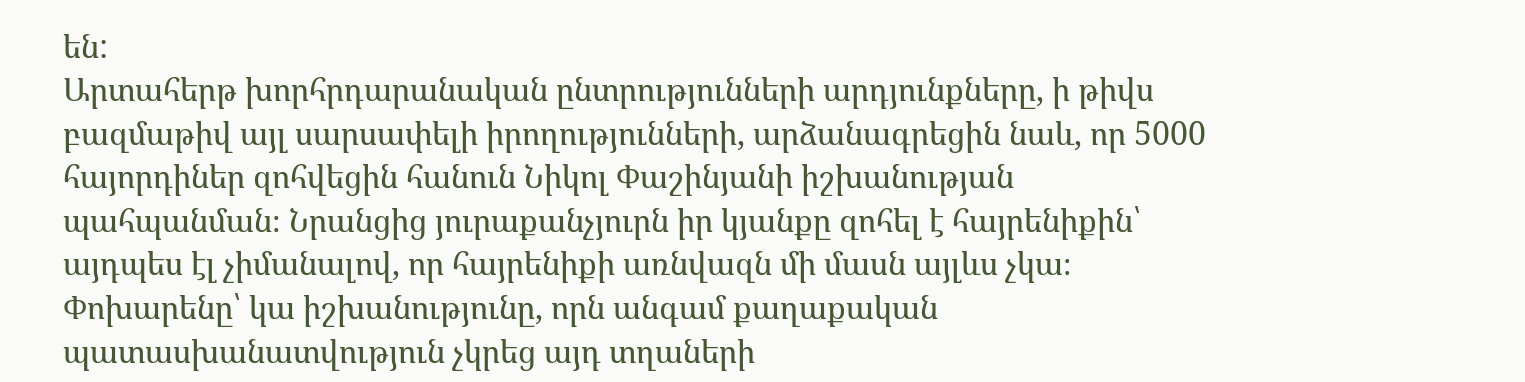են:
Արտահերթ խորհրդարանական ընտրությունների արդյունքները, ի թիվս բազմաթիվ այլ սարսափելի իրողությունների, արձանագրեցին նաև, որ 5000 հայորդիներ զոհվեցին հանուն Նիկոլ Փաշինյանի իշխանության պահպանման։ Նրանցից յուրաքանչյուրն իր կյանքը զոհել է հայրենիքին՝ այդպես էլ չիմանալով, որ հայրենիքի առնվազն մի մասն այլևս չկա։ Փոխարենը՝ կա իշխանությունը, որն անգամ քաղաքական պատասխանատվություն չկրեց այդ տղաների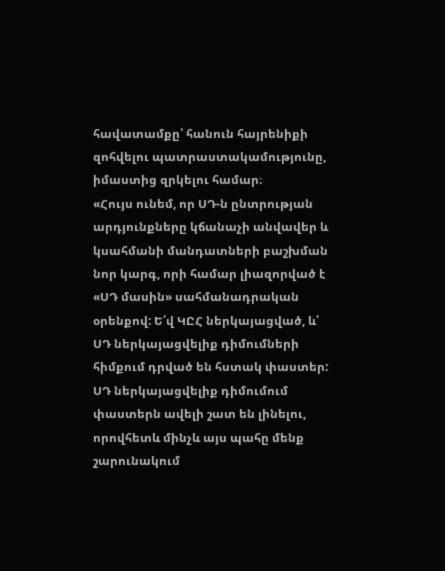հավատամքը՝ հանուն հայրենիքի զոհվելու պատրաստակամությունը, իմաստից զրկելու համար։
«Հույս ունեմ, որ ՍԴ-ն ընտրության արդյունքները կճանաչի անվավեր և կսահմանի մանդատների բաշխման նոր կարգ, որի համար լիազորված է «ՍԴ մասին» սահմանադրական օրենքով: Ե՛վ ԿԸՀ ներկայացված, և՛ ՍԴ ներկայացվելիք դիմումների հիմքում դրված են հստակ փաստեր: ՍԴ ներկայացվելիք դիմումում փաստերն ավելի շատ են լինելու, որովհետև մինչև այս պահը մենք շարունակում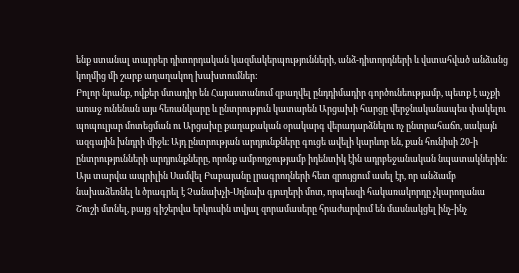ենք ստանալ տարբեր դիտորդական կազմակերպությունների, անձ-դիտորդների և վստահված անձանց կողմից մի շարք աղաղակող խախտումներ:
Բոլոր նրանք, ովքեր մտադիր են Հայաստանում զբաղվել ընդդիմադիր գործունեությամբ, պետք է աչքի առաջ ունենան այս հեռանկարը և ընտրություն կատարեն Արցախի հարցը վերջնականապես փակելու պոպուլյար մոտեցման ու Արցախը քաղաքական օրակարգ վերադարձնելու ոչ ընտրահաճո, սակայն ազգային խնդրի միջև։ Այդ ընտրության արդյունքները գուցե ավելի կարևոր են, քան հունիսի 20-ի ընտրությունների արդյունքները, որոնք ամբողջությամբ իդենտիկ էին ադրբեջանական նպատակներին։
Այս տարվա ապրիլին Սամվել Բաբայանը լրագրողների հետ զրույցում ասել էր, որ անձամբ նախաձեռնել և ծրագրել է Չանախչի-Սղնախ գյուղերի մոտ, որպեսզի հակառակորդը չկարողանա Շուշի մտնել, բայց գիշերվա երկուսին տվյալ զորամասերը հրաժարվում են մասնակցել ինչ-ինչ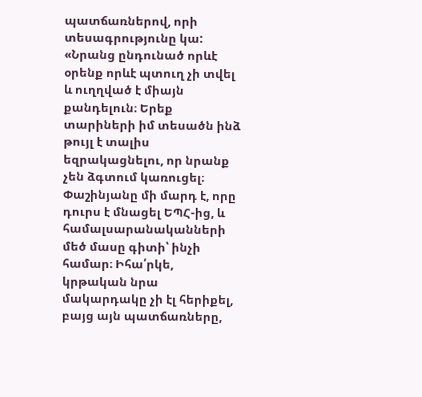պատճառներով, որի տեսագրությունը կա:
«Նրանց ընդունած որևէ օրենք որևէ պտուղ չի տվել և ուղղված է միայն քանդելուն։ Երեք տարիների իմ տեսածն ինձ թույլ է տալիս եզրակացնելու, որ նրանք չեն ձգտում կառուցել։ Փաշինյանը մի մարդ է, որը դուրս է մնացել ԵՊՀ-ից, և համալսարանականների մեծ մասը գիտի՝ ինչի համար։ Իհա՛րկե, կրթական նրա մակարդակը չի էլ հերիքել, բայց այն պատճառները,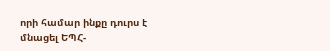որի համար ինքը դուրս է մնացել ԵՊՀ-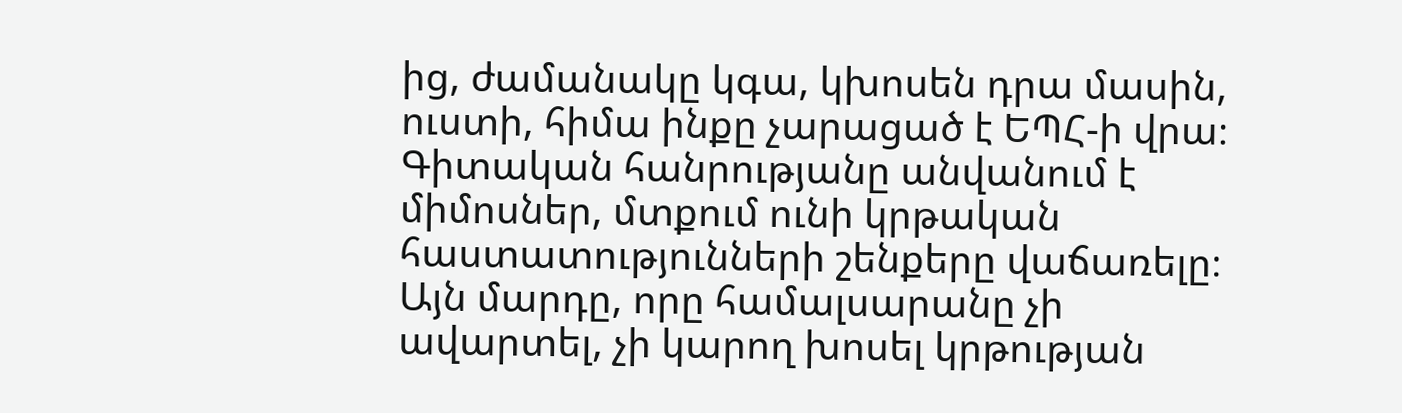ից, ժամանակը կգա, կխոսեն դրա մասին, ուստի, հիմա ինքը չարացած է ԵՊՀ-ի վրա։ Գիտական հանրությանը անվանում է միմոսներ, մտքում ունի կրթական հաստատությունների շենքերը վաճառելը։ Այն մարդը, որը համալսարանը չի ավարտել, չի կարող խոսել կրթության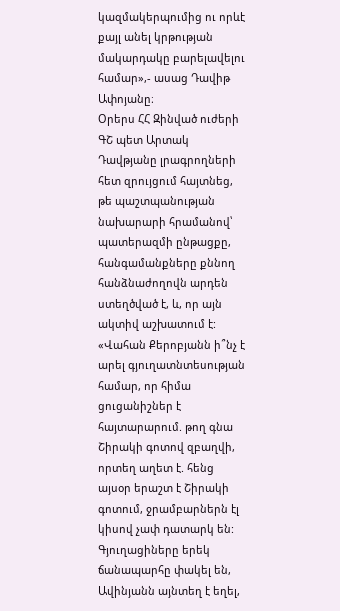կազմակերպումից ու որևէ քայլ անել կրթության մակարդակը բարելավելու համար»,- ասաց Դավիթ Ափոյանը։
Օրերս ՀՀ Զինված ուժերի ԳՇ պետ Արտակ Դավթյանը լրագրողների հետ զրույցում հայտնեց, թե պաշտպանության նախարարի հրամանով՝ պատերազմի ընթացքը, հանգամանքները քննող հանձնաժողովն արդեն ստեղծված է, և, որ այն ակտիվ աշխատում է:
«Վահան Քերոբյանն ի՞նչ է արել գյուղատնտեսության համար, որ հիմա ցուցանիշներ է հայտարարում. թող գնա Շիրակի գոտով զբաղվի, որտեղ աղետ է. հենց այսօր երաշտ է Շիրակի գոտում, ջրամբարներն էլ կիսով չափ դատարկ են: Գյուղացիները երեկ ճանապարհը փակել են, Ավինյանն այնտեղ է եղել,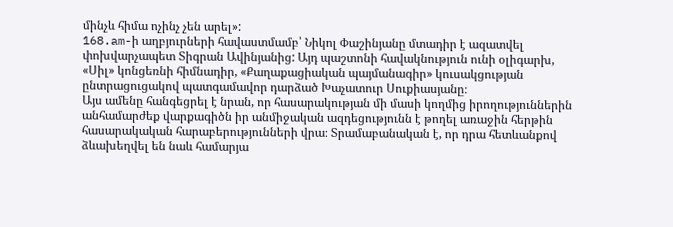մինչև հիմա ոչինչ չեն արել»:
168.am-ի աղբյուրների հավաստմամբ՝ Նիկոլ Փաշինյանը մտադիր է ազատվել փոխվարչապետ Տիգրան Ավինյանից: Այդ պաշտոնի հավակնություն ունի օլիգարխ, «Սիլ» կոնցեռնի հիմնադիր, «Քաղաքացիական պայմանագիր» կուսակցության ընտրացուցակով պատգամավոր դարձած Խաչատուր Սուքիասյանը։
Այս ամենը հանգեցրել է նրան, որ հասարակության մի մասի կողմից իրողություններին անհամարժեք վարքագիծն իր անմիջական ազդեցությունն է թողել առաջին հերթին հասարակական հարաբերությունների վրա։ Տրամաբանական է, որ դրա հետևանքով ձևախեղվել են նաև համարյա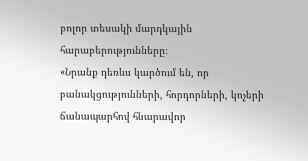բոլոր տեսակի մարդկային հարաբերությունները։
«Նրանք դեռևս կարծում են, որ բանակցությունների, հորդորների, կոչերի ճանապարհով հնարավոր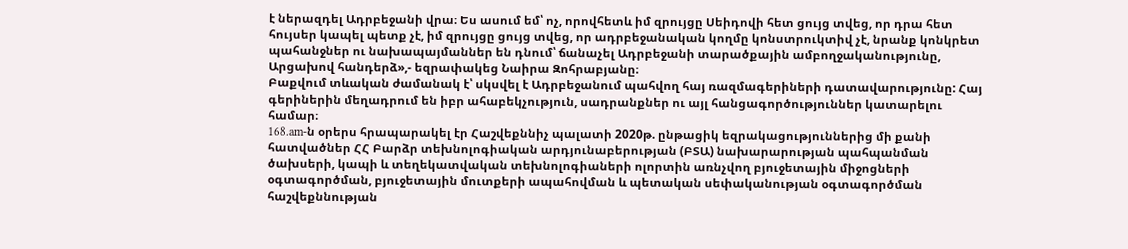է ներազդել Ադրբեջանի վրա։ Ես ասում եմ՝ ոչ, որովհետև իմ զրույցը Սեիդովի հետ ցույց տվեց, որ դրա հետ հույսեր կապել պետք չէ, իմ զրույցը ցույց տվեց, որ ադրբեջանական կողմը կոնստրուկտիվ չէ, նրանք կոնկրետ պահանջներ ու նախապայմաններ են դնում՝ ճանաչել Ադրբեջանի տարածքային ամբողջականությունը, Արցախով հանդերձ»,- եզրափակեց Նաիրա Զոհրաբյանը։
Բաքվում տևական ժամանակ է՝ սկսվել է Ադրբեջանում պահվող հայ ռազմագերիների դատավարությունը: Հայ գերիներին մեղադրում են իբր ահաբեկչություն, սադրանքներ ու այլ հանցագործություններ կատարելու համար։
168.am-ն օրերս հրապարակել էր Հաշվեքննիչ պալատի 2020թ. ընթացիկ եզրակացություններից մի քանի հատվածներ ՀՀ Բարձր տեխնոլոգիական արդյունաբերության (ԲՏԱ) նախարարության պահպանման ծախսերի, կապի և տեղեկատվական տեխնոլոգիաների ոլորտին առնչվող բյուջետային միջոցների օգտագործման, բյուջետային մուտքերի ապահովման և պետական սեփականության օգտագործման հաշվեքննության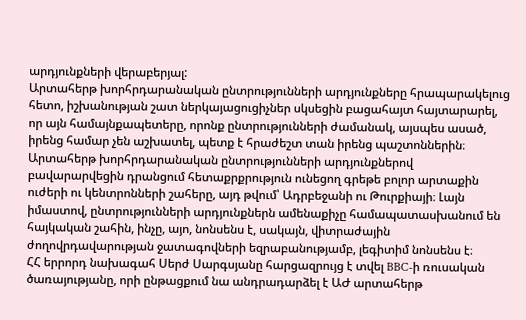արդյունքների վերաբերյալ:
Արտահերթ խորհրդարանական ընտրությունների արդյունքները հրապարակելուց հետո, իշխանության շատ ներկայացուցիչներ սկսեցին բացահայտ հայտարարել, որ այն համայնքապետերը, որոնք ընտրությունների ժամանակ, այսպես ասած, իրենց համար չեն աշխատել, պետք է հրաժեշտ տան իրենց պաշտոններին։
Արտահերթ խորհրդարանական ընտրությունների արդյունքներով բավարարվեցին դրանցում հետաքրքրություն ունեցող գրեթե բոլոր արտաքին ուժերի ու կենտրոնների շահերը, այդ թվում՝ Ադրբեջանի ու Թուրքիայի։ Լայն իմաստով, ընտրությունների արդյունքներն ամենաքիչը համապատասխանում են հայկական շահին, ինչը, այո, նոնսենս է, սակայն, վիտրաժային ժողովրդավարության ջատագովների եզրաբանությամբ, լեգիտիմ նոնսենս է։
ՀՀ երրորդ նախագահ Սերժ Սարգսյանը հարցազրույց է տվել BBC-ի ռուսական ծառայությանը, որի ընթացքում նա անդրադարձել է ԱԺ արտահերթ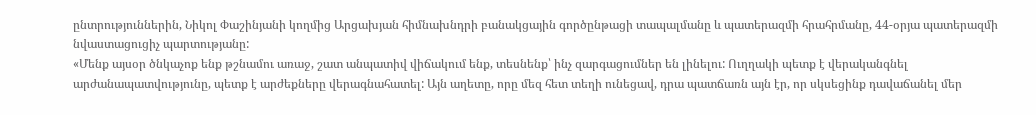ընտրություններին, Նիկոլ Փաշինյանի կողմից Արցախյան հիմնախնդրի բանակցային գործընթացի տապալմանը և պատերազմի հրահրմանը, 44-օրյա պատերազմի նվաստացուցիչ պարտությանը:
«Մենք այսօր ծնկաչոք ենք թշնամու առաջ, շատ անպատիվ վիճակում ենք, տեսնենք՝ ինչ զարգացումներ են լինելու: Ուղղակի պետք է վերականգնել արժանապատվությունը, պետք է արժեքները վերագնահատել: Այն աղետը, որը մեզ հետ տեղի ունեցավ, դրա պատճառն այն էր, որ սկսեցինք դավաճանել մեր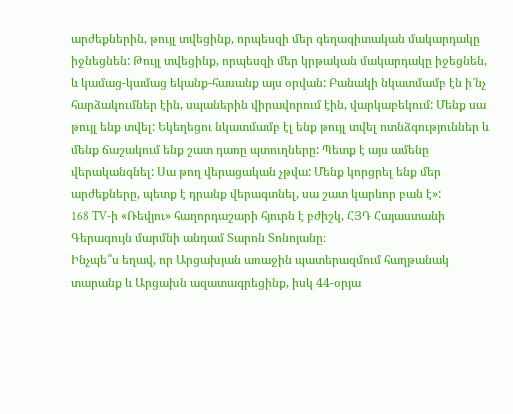արժեքներին, թույլ տվեցինք, որպեսզի մեր գեղագիտական մակարդակը իջնեցնեն: Թույլ տվեցինք, որպեսզի մեր կրթական մակարդակը իջեցնեն, և կամաց-կամաց եկանք-հասանք այս օրվան: Բանակի նկատմամբ էն ի՜նչ հարձակումներ էին, սպաներին վիրավորում էին, վարկաբեկում: Մենք սա թույլ ենք տվել: Եկեղեցու նկատմամբ էլ ենք թույլ տվել ոտնձգություններ և մենք ճաշակում ենք շատ դառը պտուղները: Պետք է այս ամենը վերականգնել: Սա թող վերացական չթվա: Մենք կորցրել ենք մեր արժեքները, պետք է դրանք վերագտնել, սա շատ կարևոր բան է»:
168 TV-ի «Ռեվյու» հաղորդաշարի հյուրն է բժիշկ, ՀՅԴ Հայաստանի Գերագույն մարմնի անդամ Տարոն Տոնոյանը։
Ինչպե՞ս եղավ, որ Արցախյան առաջին պատերազմում հաղթանակ տարանք և Արցախն ազատագրեցինք, իսկ 44-օրյա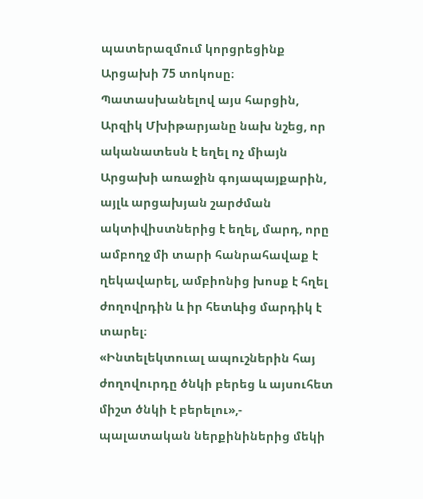պատերազմում կորցրեցինք Արցախի 75 տոկոսը։ Պատասխանելով այս հարցին, Արզիկ Մխիթարյանը նախ նշեց, որ ականատեսն է եղել ոչ միայն Արցախի առաջին գոյապայքարին, այլև արցախյան շարժման ակտիվիստներից է եղել, մարդ, որը ամբողջ մի տարի հանրահավաք է ղեկավարել, ամբիոնից խոսք է հղել ժողովրդին և իր հետևից մարդիկ է տարել։
«Ինտելեկտուալ ապուշներին հայ ժողովուրդը ծնկի բերեց և այսուհետ միշտ ծնկի է բերելու»,- պալատական ներքինիներից մեկի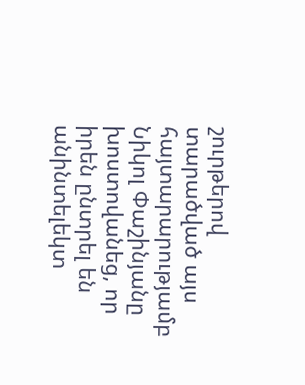շուրթերով տարածված այս հայտարարությամբ Նիկոլ Փաշինյանը խոստովանեց, որ իրեն ընտրել են անինտելեկտ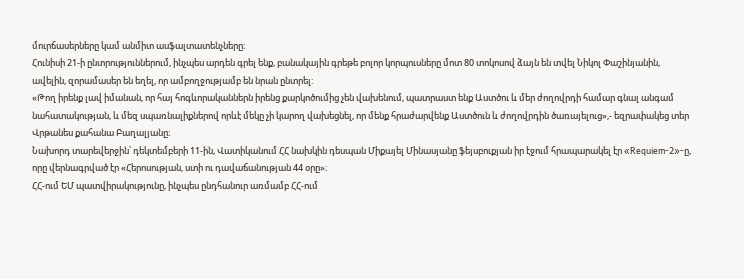մուրճասերները կամ անմիտ ասֆալտատենչները։
Հունիսի 21-ի ընտրություններում, ինչպես արդեն գրել ենք, բանակային գրեթե բոլոր կորպուսները մոտ 80 տոկոսով ձայն են տվել Նիկոլ Փաշինյանին, ավելին, զորամասեր են եղել, որ ամբողջությամբ են նրան ընտրել:
«Թող իրենք լավ իմանան, որ հայ հոգևորականներն իրենց քարկոծումից չեն վախենում, պատրաստ ենք Աստծու և մեր ժողովրդի համար գնալ անգամ նահատակության, և մեզ սպառնալիքներով որևէ մեկը չի կարող վախեցնել, որ մենք հրաժարվենք Աստծուն և ժողովրդին ծառայելուց»,- եզրափակեց տեր Վրթանես քահանա Բաղալյանը։
Նախորդ տարեվերջին՝ դեկտեմբերի 11-ին, Վատիկանում ՀՀ նախկին դեսպան Միքայել Մինասյանը ֆեյսբուքյան իր էջում հրապարակել էր «Requiem-2»-ը, որը վերնագրված էր «Հերոսության, ստի ու դավաճանության 44 օրը»։
ՀՀ-ում ԵՄ պատվիրակությունը, ինչպես ընդհանուր առմամբ ՀՀ-ում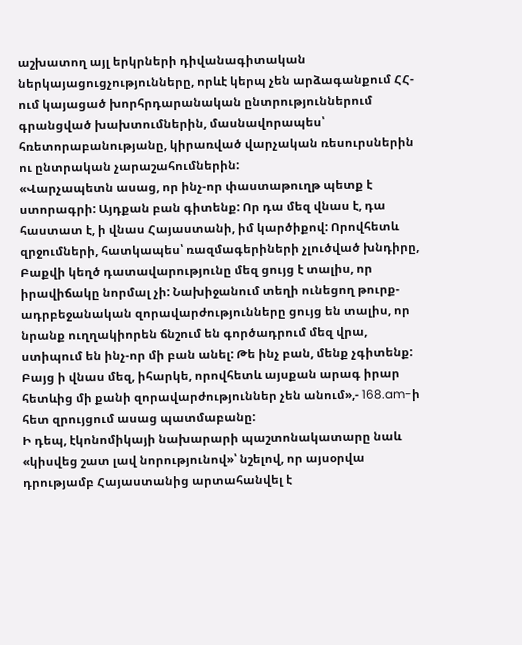աշխատող այլ երկրների դիվանագիտական ներկայացուցչությունները, որևէ կերպ չեն արձագանքում ՀՀ-ում կայացած խորհրդարանական ընտրություններում գրանցված խախտումներին, մասնավորապես՝ հռետորաբանությանը, կիրառված վարչական ռեսուրսներին ու ընտրական չարաշահումներին:
«Վարչապետն ասաց, որ ինչ-որ փաստաթուղթ պետք է ստորագրի: Այդքան բան գիտենք: Որ դա մեզ վնաս է, դա հաստատ է, ի վնաս Հայաստանի, իմ կարծիքով: Որովհետև զրջումների, հատկապես՝ ռազմագերիների չլուծված խնդիրը, Բաքվի կեղծ դատավարությունը մեզ ցույց է տալիս, որ իրավիճակը նորմալ չի: Նախիջանում տեղի ունեցող թուրք-ադրբեջանական զորավարժությունները ցույց են տալիս, որ նրանք ուղղակիորեն ճնշում են գործադրում մեզ վրա, ստիպում են ինչ-որ մի բան անել: Թե ինչ բան, մենք չգիտենք: Բայց ի վնաս մեզ, իհարկե, որովհետև այսքան արագ իրար հետևից մի քանի զորավարժություններ չեն անում»,- 168.am-ի հետ զրույցում ասաց պատմաբանը:
Ի դեպ, էկոնոմիկայի նախարարի պաշտոնակատարը նաև «կիսվեց շատ լավ նորությունով»՝ նշելով, որ այսօրվա դրությամբ Հայաստանից արտահանվել է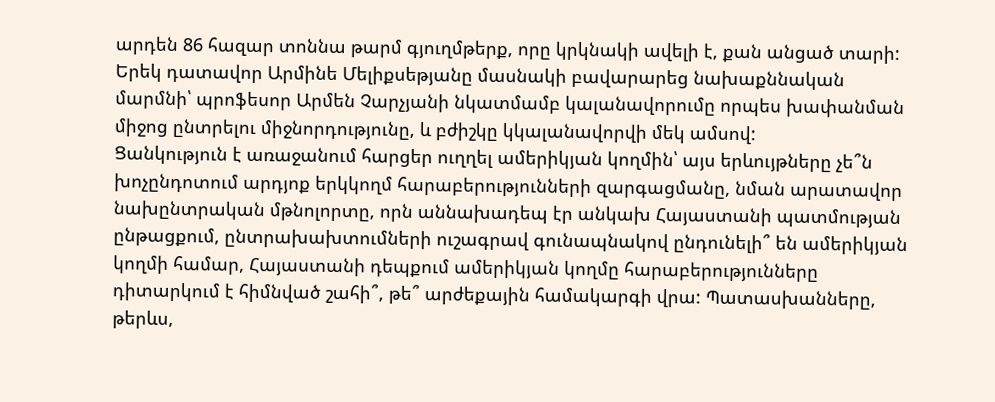արդեն 86 հազար տոննա թարմ գյուղմթերք, որը կրկնակի ավելի է, քան անցած տարի:
Երեկ դատավոր Արմինե Մելիքսեթյանը մասնակի բավարարեց նախաքննական մարմնի՝ պրոֆեսոր Արմեն Չարչյանի նկատմամբ կալանավորումը որպես խափանման միջոց ընտրելու միջնորդությունը, և բժիշկը կկալանավորվի մեկ ամսով:
Ցանկություն է առաջանում հարցեր ուղղել ամերիկյան կողմին՝ այս երևույթները չե՞ն խոչընդոտում արդյոք երկկողմ հարաբերությունների զարգացմանը, նման արատավոր նախընտրական մթնոլորտը, որն աննախադեպ էր անկախ Հայաստանի պատմության ընթացքում, ընտրախախտումների ուշագրավ գունապնակով ընդունելի՞ են ամերիկյան կողմի համար, Հայաստանի դեպքում ամերիկյան կողմը հարաբերությունները դիտարկում է հիմնված շահի՞, թե՞ արժեքային համակարգի վրա: Պատասխանները, թերևս,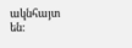ակնհայտ են: